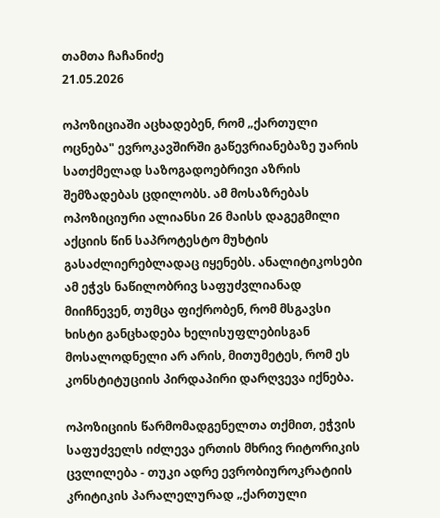თამთა ჩაჩანიძე
21.05.2026

ოპოზიციაში აცხადებენ, რომ „ქართული ოცნება" ევროკავშირში გაწევრიანებაზე უარის სათქმელად საზოგადოებრივი აზრის შემზადებას ცდილობს. ამ მოსაზრებას ოპოზიციური ალიანსი 26 მაისს დაგეგმილი აქციის წინ საპროტესტო მუხტის გასაძლიერებლადაც იყენებს. ანალიტიკოსები ამ ეჭვს ნაწილობრივ საფუძვლიანად მიიჩნევენ, თუმცა ფიქრობენ, რომ მსგავსი ხისტი განცხადება ხელისუფლებისგან მოსალოდნელი არ არის, მითუმეტეს, რომ ეს კონსტიტუციის პირდაპირი დარღვევა იქნება.

ოპოზიციის წარმომადგენელთა თქმით, ეჭვის საფუძველს იძლევა ერთის მხრივ რიტორიკის ცვლილება - თუკი ადრე ევრობიუროკრატიის კრიტიკის პარალელურად „ქართული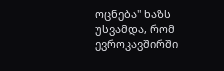ოცნება" ხაზს უსვამდა, რომ ევროკავშირში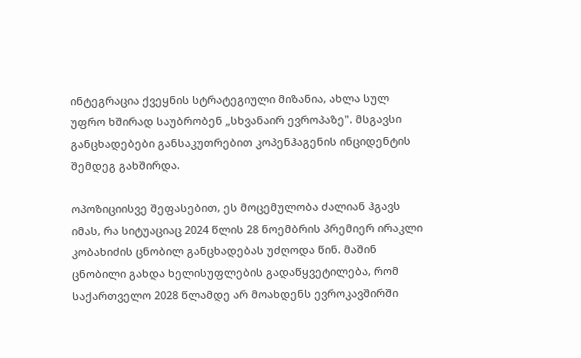ინტეგრაცია ქვეყნის სტრატეგიული მიზანია, ახლა სულ უფრო ხშირად საუბრობენ „სხვანაირ ევროპაზე". მსგავსი განცხადებები განსაკუთრებით კოპენჰაგენის ინციდენტის შემდეგ გახშირდა.

ოპოზიციისვე შეფასებით, ეს მოცემულობა ძალიან ჰგავს იმას, რა სიტუაციაც 2024 წლის 28 ნოემბრის პრემიერ ირაკლი კობახიძის ცნობილ განცხადებას უძღოდა წინ. მაშინ ცნობილი გახდა ხელისუფლების გადაწყვეტილება, რომ საქართველო 2028 წლამდე არ მოახდენს ევროკავშირში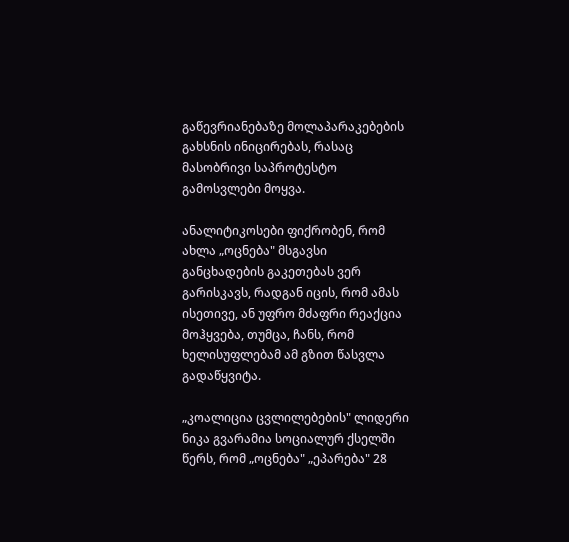გაწევრიანებაზე მოლაპარაკებების გახსნის ინიცირებას, რასაც მასობრივი საპროტესტო გამოსვლები მოყვა.

ანალიტიკოსები ფიქრობენ, რომ ახლა „ოცნება" მსგავსი განცხადების გაკეთებას ვერ გარისკავს, რადგან იცის, რომ ამას ისეთივე, ან უფრო მძაფრი რეაქცია მოჰყვება, თუმცა, ჩანს, რომ ხელისუფლებამ ამ გზით წასვლა გადაწყვიტა.

„კოალიცია ცვლილებების" ლიდერი ნიკა გვარამია სოციალურ ქსელში წერს, რომ „ოცნება" „ეპარება" 28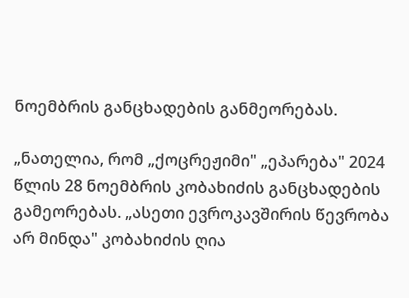ნოემბრის განცხადების განმეორებას.

„ნათელია, რომ „ქოცრეჟიმი" „ეპარება" 2024 წლის 28 ნოემბრის კობახიძის განცხადების გამეორებას. „ასეთი ევროკავშირის წევრობა არ მინდა" კობახიძის ღია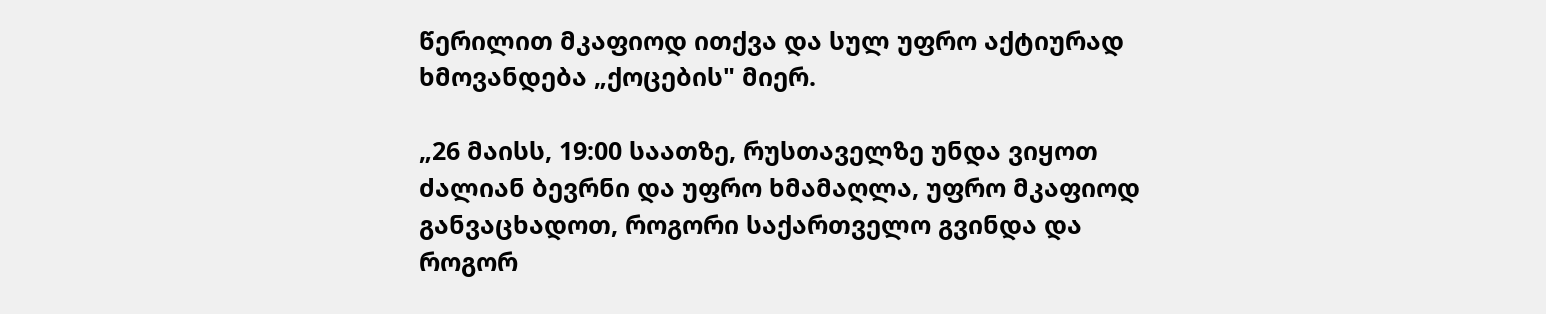წერილით მკაფიოდ ითქვა და სულ უფრო აქტიურად ხმოვანდება „ქოცების" მიერ.

„26 მაისს, 19:00 საათზე, რუსთაველზე უნდა ვიყოთ ძალიან ბევრნი და უფრო ხმამაღლა, უფრო მკაფიოდ განვაცხადოთ, როგორი საქართველო გვინდა და როგორ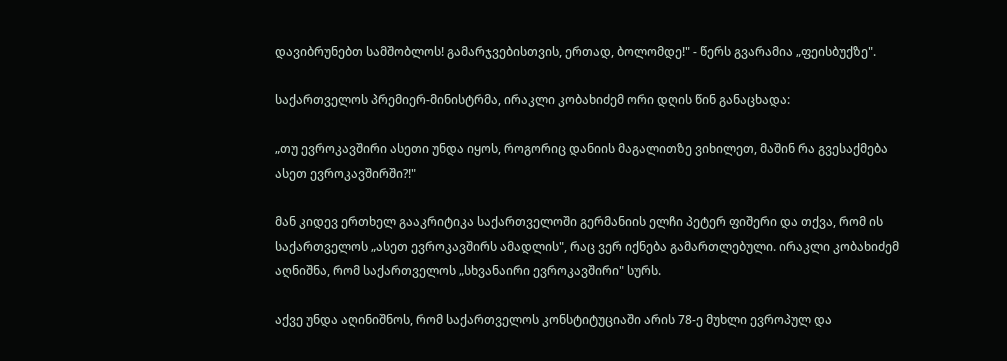დავიბრუნებთ სამშობლოს! გამარჯვებისთვის, ერთად, ბოლომდე!" - წერს გვარამია „ფეისბუქზე".

საქართველოს პრემიერ-მინისტრმა, ირაკლი კობახიძემ ორი დღის წინ განაცხადა:

„თუ ევროკავშირი ასეთი უნდა იყოს, როგორიც დანიის მაგალითზე ვიხილეთ, მაშინ რა გვესაქმება ასეთ ევროკავშირში?!"

მან კიდევ ერთხელ გააკრიტიკა საქართველოში გერმანიის ელჩი პეტერ ფიშერი და თქვა, რომ ის საქართველოს „ასეთ ევროკავშირს ამადლის", რაც ვერ იქნება გამართლებული. ირაკლი კობახიძემ აღნიშნა, რომ საქართველოს „სხვანაირი ევროკავშირი" სურს.

აქვე უნდა აღინიშნოს, რომ საქართველოს კონსტიტუციაში არის 78-ე მუხლი ევროპულ და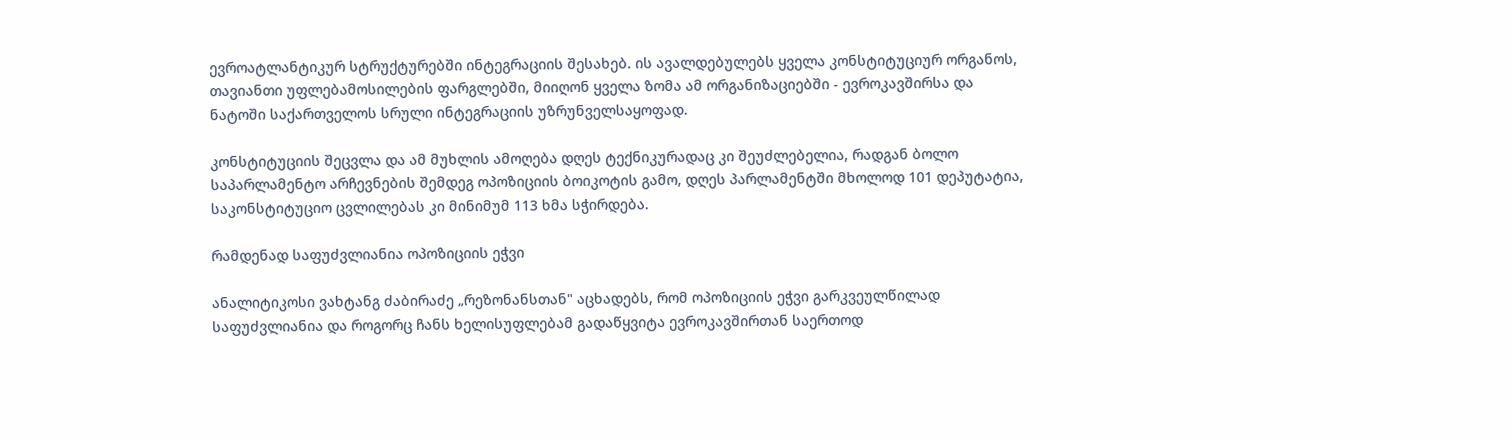ევროატლანტიკურ სტრუქტურებში ინტეგრაციის შესახებ. ის ავალდებულებს ყველა კონსტიტუციურ ორგანოს, თავიანთი უფლებამოსილების ფარგლებში, მიიღონ ყველა ზომა ამ ორგანიზაციებში - ევროკავშირსა და ნატოში საქართველოს სრული ინტეგრაციის უზრუნველსაყოფად.

კონსტიტუციის შეცვლა და ამ მუხლის ამოღება დღეს ტექნიკურადაც კი შეუძლებელია, რადგან ბოლო საპარლამენტო არჩევნების შემდეგ ოპოზიციის ბოიკოტის გამო, დღეს პარლამენტში მხოლოდ 101 დეპუტატია, საკონსტიტუციო ცვლილებას კი მინიმუმ 113 ხმა სჭირდება.

რამდენად საფუძვლიანია ოპოზიციის ეჭვი

ანალიტიკოსი ვახტანგ ძაბირაძე „რეზონანსთან" აცხადებს, რომ ოპოზიციის ეჭვი გარკვეულწილად საფუძვლიანია და როგორც ჩანს ხელისუფლებამ გადაწყვიტა ევროკავშირთან საერთოდ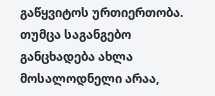გაწყვიტოს ურთიერთობა. თუმცა საგანგებო განცხადება ახლა მოსალოდნელი არაა,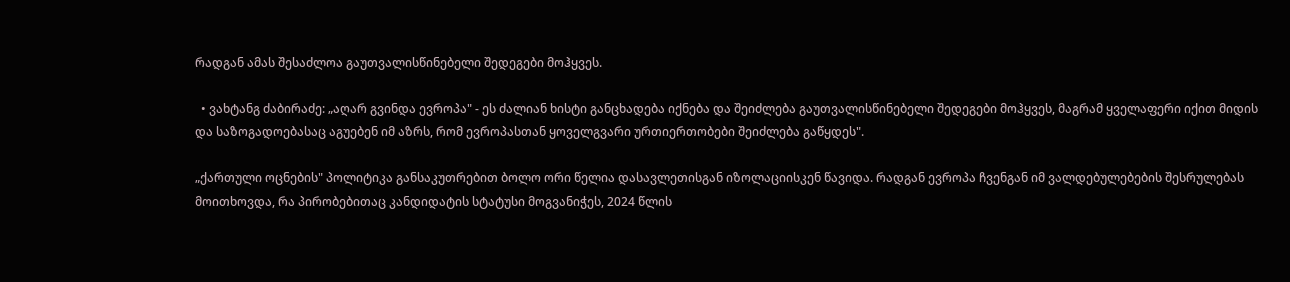რადგან ამას შესაძლოა გაუთვალისწინებელი შედეგები მოჰყვეს.

  • ვახტანგ ძაბირაძე: „აღარ გვინდა ევროპა" - ეს ძალიან ხისტი განცხადება იქნება და შეიძლება გაუთვალისწინებელი შედეგები მოჰყვეს, მაგრამ ყველაფერი იქით მიდის და საზოგადოებასაც აგუებენ იმ აზრს, რომ ევროპასთან ყოველგვარი ურთიერთობები შეიძლება გაწყდეს".

„ქართული ოცნების" პოლიტიკა განსაკუთრებით ბოლო ორი წელია დასავლეთისგან იზოლაციისკენ წავიდა. რადგან ევროპა ჩვენგან იმ ვალდებულებების შესრულებას მოითხოვდა, რა პირობებითაც კანდიდატის სტატუსი მოგვანიჭეს, 2024 წლის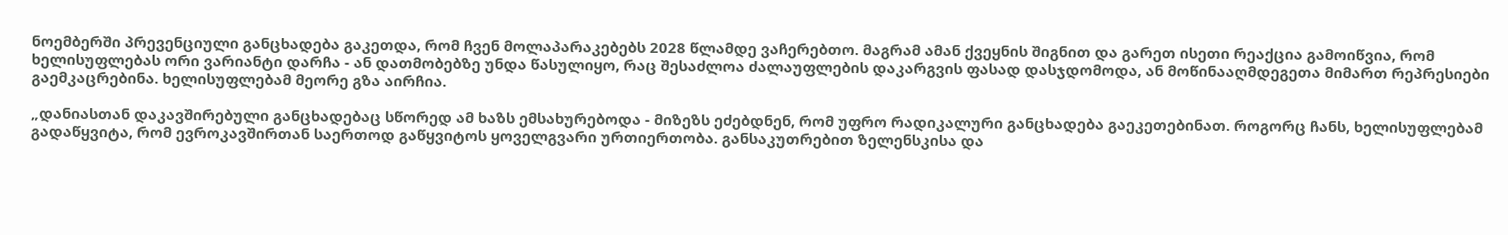ნოემბერში პრევენციული განცხადება გაკეთდა, რომ ჩვენ მოლაპარაკებებს 2028 წლამდე ვაჩერებთო. მაგრამ ამან ქვეყნის შიგნით და გარეთ ისეთი რეაქცია გამოიწვია, რომ ხელისუფლებას ორი ვარიანტი დარჩა - ან დათმობებზე უნდა წასულიყო, რაც შესაძლოა ძალაუფლების დაკარგვის ფასად დასჯდომოდა, ან მოწინააღმდეგეთა მიმართ რეპრესიები გაემკაცრებინა. ხელისუფლებამ მეორე გზა აირჩია.

„დანიასთან დაკავშირებული განცხადებაც სწორედ ამ ხაზს ემსახურებოდა - მიზეზს ეძებდნენ, რომ უფრო რადიკალური განცხადება გაეკეთებინათ. როგორც ჩანს, ხელისუფლებამ გადაწყვიტა, რომ ევროკავშირთან საერთოდ გაწყვიტოს ყოველგვარი ურთიერთობა. განსაკუთრებით ზელენსკისა და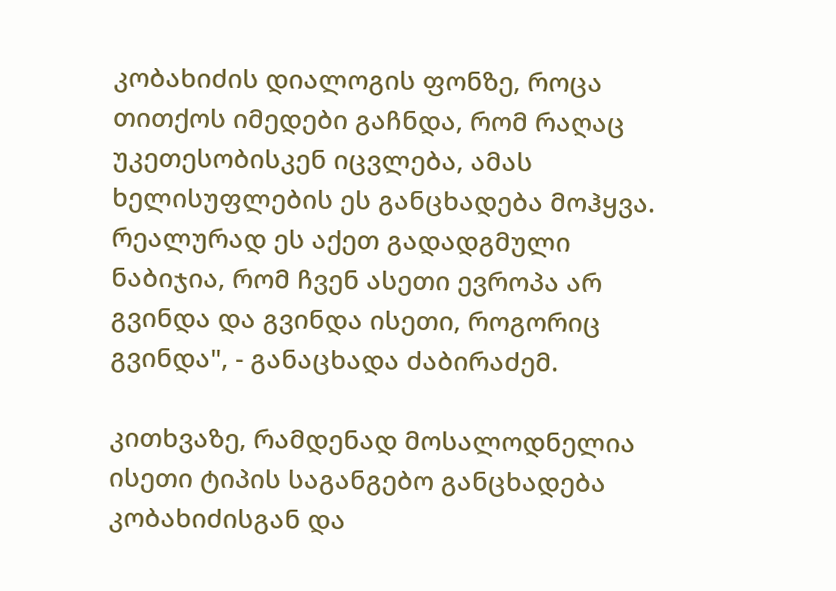კობახიძის დიალოგის ფონზე, როცა თითქოს იმედები გაჩნდა, რომ რაღაც უკეთესობისკენ იცვლება, ამას ხელისუფლების ეს განცხადება მოჰყვა. რეალურად ეს აქეთ გადადგმული ნაბიჯია, რომ ჩვენ ასეთი ევროპა არ გვინდა და გვინდა ისეთი, როგორიც გვინდა", - განაცხადა ძაბირაძემ.

კითხვაზე, რამდენად მოსალოდნელია ისეთი ტიპის საგანგებო განცხადება კობახიძისგან და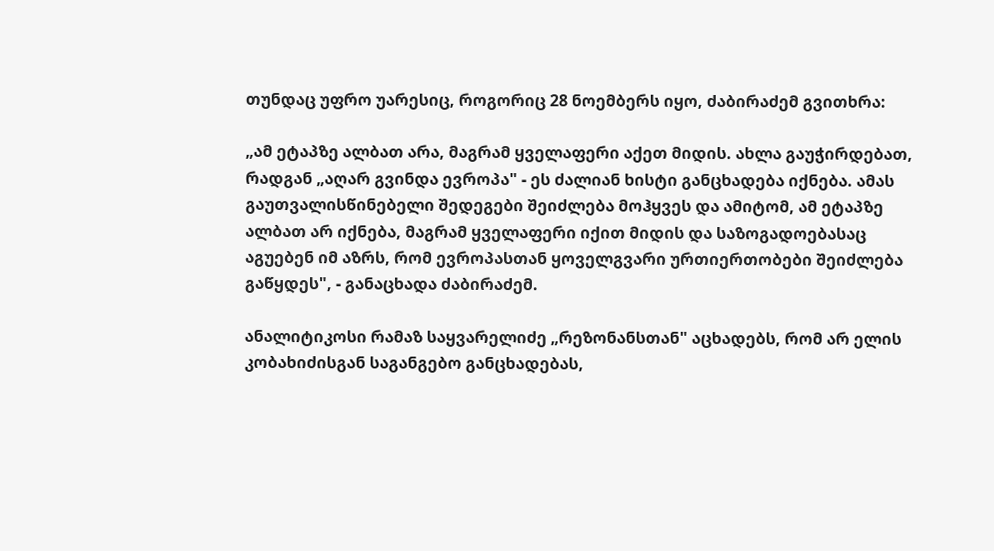თუნდაც უფრო უარესიც, როგორიც 28 ნოემბერს იყო, ძაბირაძემ გვითხრა:

„ამ ეტაპზე ალბათ არა, მაგრამ ყველაფერი აქეთ მიდის. ახლა გაუჭირდებათ, რადგან „აღარ გვინდა ევროპა" - ეს ძალიან ხისტი განცხადება იქნება. ამას გაუთვალისწინებელი შედეგები შეიძლება მოჰყვეს და ამიტომ, ამ ეტაპზე ალბათ არ იქნება, მაგრამ ყველაფერი იქით მიდის და საზოგადოებასაც აგუებენ იმ აზრს, რომ ევროპასთან ყოველგვარი ურთიერთობები შეიძლება გაწყდეს", - განაცხადა ძაბირაძემ.

ანალიტიკოსი რამაზ საყვარელიძე „რეზონანსთან" აცხადებს, რომ არ ელის კობახიძისგან საგანგებო განცხადებას,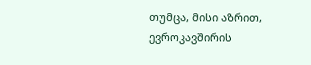თუმცა, მისი აზრით, ევროკავშირის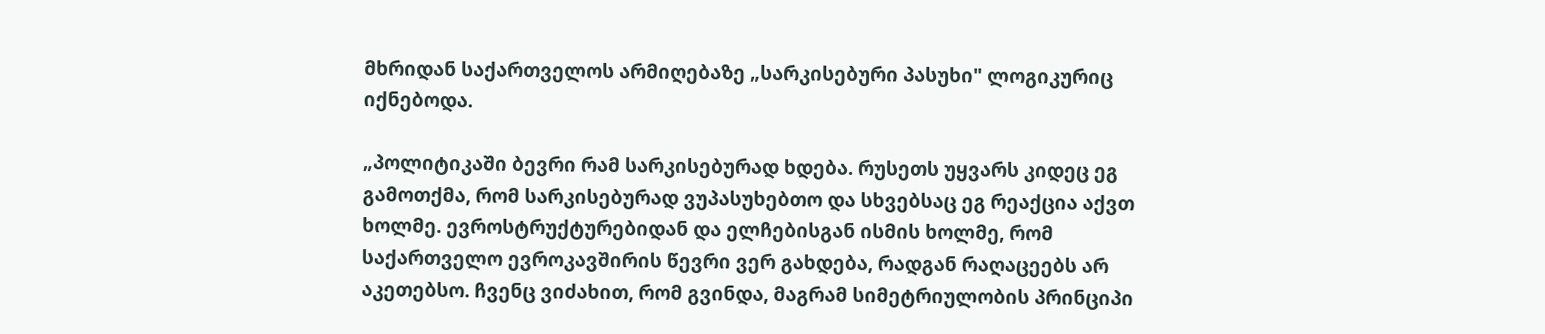მხრიდან საქართველოს არმიღებაზე „სარკისებური პასუხი" ლოგიკურიც იქნებოდა.

„პოლიტიკაში ბევრი რამ სარკისებურად ხდება. რუსეთს უყვარს კიდეც ეგ გამოთქმა, რომ სარკისებურად ვუპასუხებთო და სხვებსაც ეგ რეაქცია აქვთ ხოლმე. ევროსტრუქტურებიდან და ელჩებისგან ისმის ხოლმე, რომ საქართველო ევროკავშირის წევრი ვერ გახდება, რადგან რაღაცეებს არ აკეთებსო. ჩვენც ვიძახით, რომ გვინდა, მაგრამ სიმეტრიულობის პრინციპი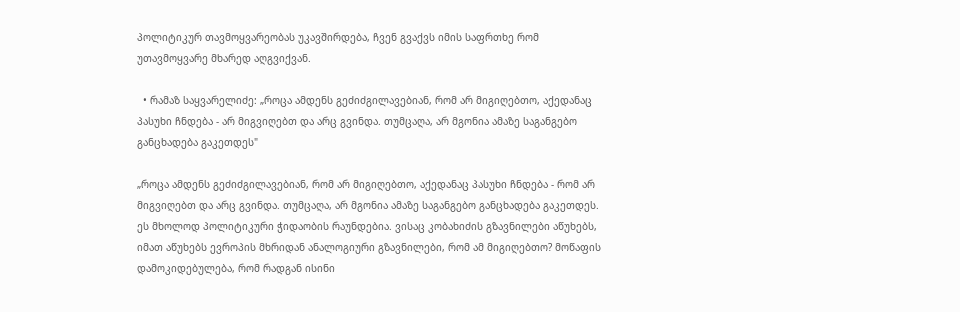პოლიტიკურ თავმოყვარეობას უკავშირდება, ჩვენ გვაქვს იმის საფრთხე რომ უთავმოყვარე მხარედ აღგვიქვან.

  • რამაზ საყვარელიძე: „როცა ამდენს გეძიძგილავებიან, რომ არ მიგიღებთო, აქედანაც პასუხი ჩნდება - არ მიგვიღებთ და არც გვინდა. თუმცაღა, არ მგონია ამაზე საგანგებო განცხადება გაკეთდეს"

„როცა ამდენს გეძიძგილავებიან, რომ არ მიგიღებთო, აქედანაც პასუხი ჩნდება - რომ არ მიგვიღებთ და არც გვინდა. თუმცაღა, არ მგონია ამაზე საგანგებო განცხადება გაკეთდეს. ეს მხოლოდ პოლიტიკური ჭიდაობის რაუნდებია. ვისაც კობახიძის გზავნილები აწუხებს, იმათ აწუხებს ევროპის მხრიდან ანალოგიური გზავნილები, რომ ამ მიგიღებთო? მოწაფის დამოკიდებულება, რომ რადგან ისინი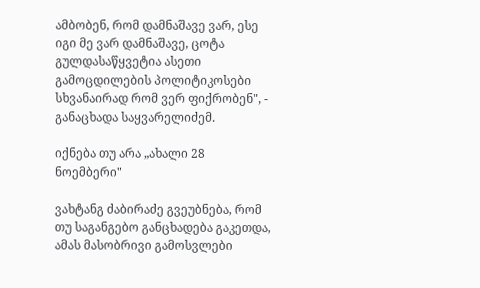ამბობენ, რომ დამნაშავე ვარ, ესე იგი მე ვარ დამნაშავე, ცოტა გულდასაწყვეტია ასეთი გამოცდილების პოლიტიკოსები სხვანაირად რომ ვერ ფიქრობენ", - განაცხადა საყვარელიძემ.

იქნება თუ არა „ახალი 28 ნოემბერი"

ვახტანგ ძაბირაძე გვეუბნება, რომ თუ საგანგებო განცხადება გაკეთდა, ამას მასობრივი გამოსვლები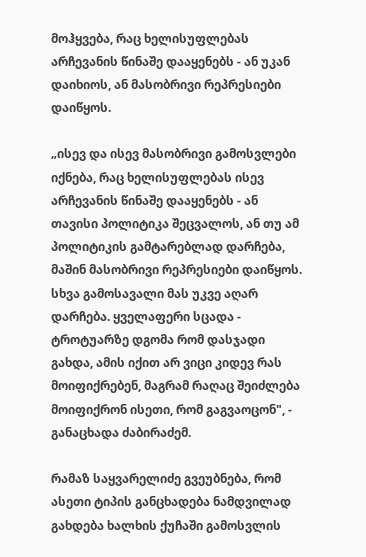მოჰყვება, რაც ხელისუფლებას არჩევანის წინაშე დააყენებს - ან უკან დაიხიოს, ან მასობრივი რეპრესიები დაიწყოს.

„ისევ და ისევ მასობრივი გამოსვლები იქნება, რაც ხელისუფლებას ისევ არჩევანის წინაშე დააყენებს - ან თავისი პოლიტიკა შეცვალოს, ან თუ ამ პოლიტიკის გამტარებლად დარჩება, მაშინ მასობრივი რეპრესიები დაიწყოს. სხვა გამოსავალი მას უკვე აღარ დარჩება. ყველაფერი სცადა - ტროტუარზე დგომა რომ დასჯადი გახდა, ამის იქით არ ვიცი კიდევ რას მოიფიქრებენ, მაგრამ რაღაც შეიძლება მოიფიქრონ ისეთი, რომ გაგვაოცონ", - განაცხადა ძაბირაძემ.

რამაზ საყვარელიძე გვეუბნება, რომ ასეთი ტიპის განცხადება ნამდვილად გახდება ხალხის ქუჩაში გამოსვლის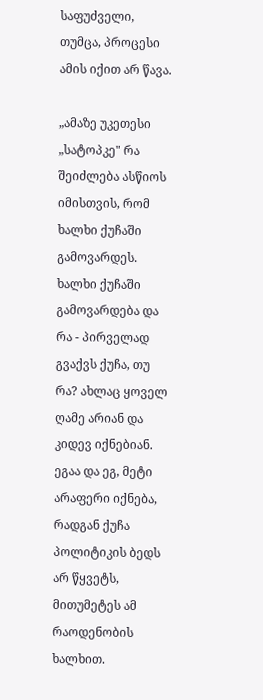საფუძველი, თუმცა, პროცესი ამის იქით არ წავა.

„ამაზე უკეთესი „სატოპკე" რა შეიძლება ასწიოს იმისთვის, რომ ხალხი ქუჩაში გამოვარდეს. ხალხი ქუჩაში გამოვარდება და რა - პირველად გვაქვს ქუჩა, თუ რა? ახლაც ყოველ ღამე არიან და კიდევ იქნებიან. ეგაა და ეგ, მეტი არაფერი იქნება, რადგან ქუჩა პოლიტიკის ბედს არ წყვეტს, მითუმეტეს ამ რაოდენობის ხალხით.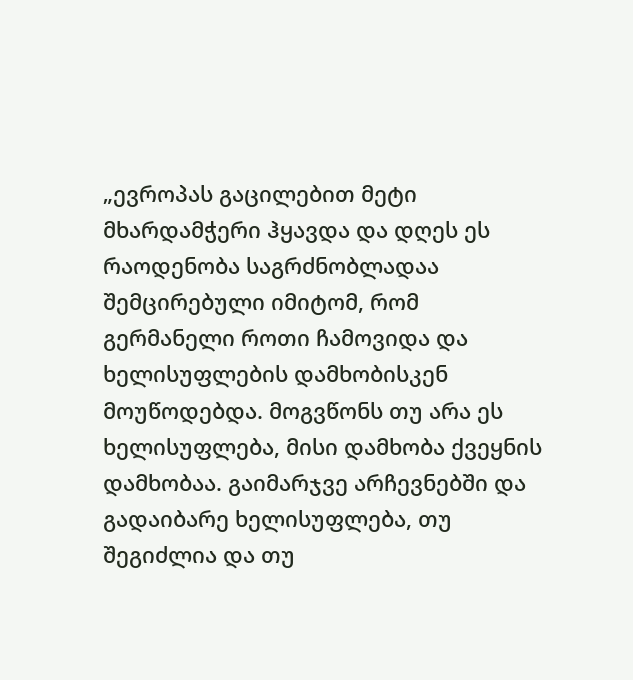„ევროპას გაცილებით მეტი მხარდამჭერი ჰყავდა და დღეს ეს რაოდენობა საგრძნობლადაა შემცირებული იმიტომ, რომ გერმანელი როთი ჩამოვიდა და ხელისუფლების დამხობისკენ მოუწოდებდა. მოგვწონს თუ არა ეს ხელისუფლება, მისი დამხობა ქვეყნის დამხობაა. გაიმარჯვე არჩევნებში და გადაიბარე ხელისუფლება, თუ შეგიძლია და თუ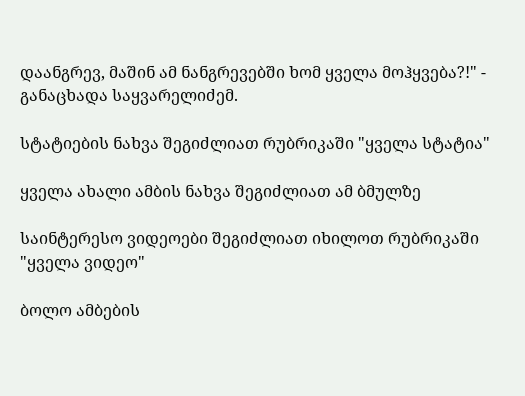დაანგრევ, მაშინ ამ ნანგრევებში ხომ ყველა მოჰყვება?!" - განაცხადა საყვარელიძემ.

სტატიების ნახვა შეგიძლიათ რუბრიკაში "ყველა სტატია"

ყველა ახალი ამბის ნახვა შეგიძლიათ ამ ბმულზე

საინტერესო ვიდეოები შეგიძლიათ იხილოთ რუბრიკაში "ყველა ვიდეო"

ბოლო ამბების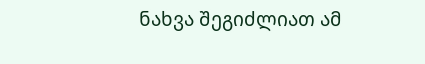ნახვა შეგიძლიათ ამ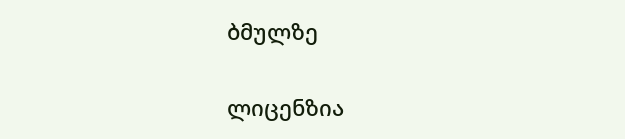ბმულზე

ლიცენზია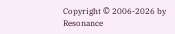Copyright © 2006-2026 by Resonance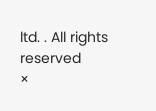ltd. . All rights reserved
×